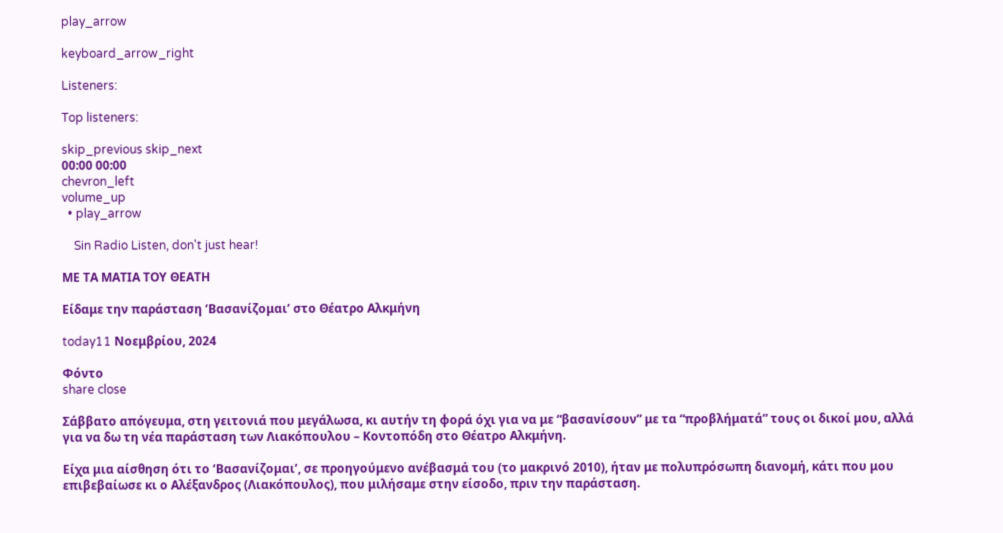play_arrow

keyboard_arrow_right

Listeners:

Top listeners:

skip_previous skip_next
00:00 00:00
chevron_left
volume_up
  • play_arrow

    Sin Radio Listen, don't just hear!

ΜΕ ΤΑ ΜΑΤΙΑ ΤΟΥ ΘΕΑΤΗ

Είδαμε την παράσταση ‘Βασανίζομαι’ στο Θέατρο Αλκμήνη

today11 Νοεμβρίου, 2024

Φόντο
share close

Σάββατο απόγευμα, στη γειτονιά που μεγάλωσα, κι αυτήν τη φορά όχι για να με “βασανίσουν” με τα “προβλήματά” τους οι δικοί μου, αλλά για να δω τη νέα παράσταση των Λιακόπουλου – Κοντοπόδη στο Θέατρο Αλκμήνη.

Είχα μια αίσθηση ότι το ‘Βασανίζομαι’, σε προηγούμενο ανέβασμά του (το μακρινό 2010), ήταν με πολυπρόσωπη διανομή, κάτι που μου επιβεβαίωσε κι ο Αλέξανδρος (Λιακόπουλος), που μιλήσαμε στην είσοδο, πριν την παράσταση.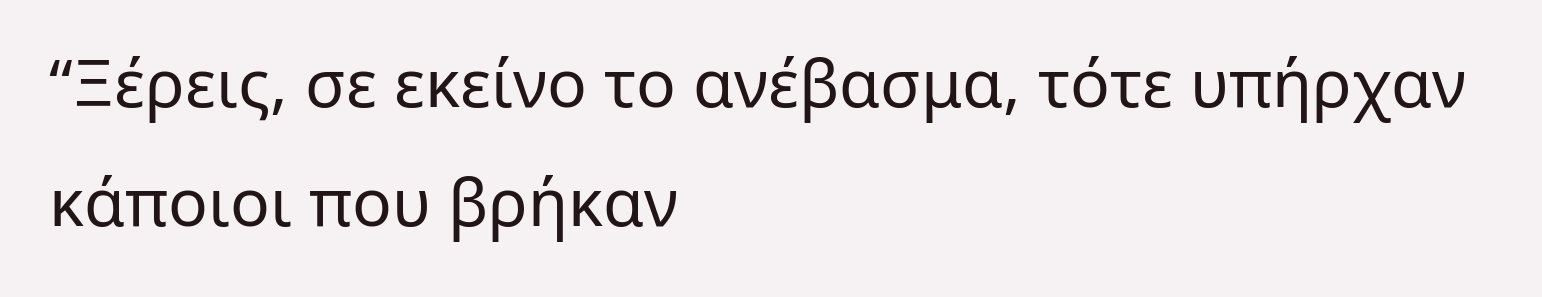“Ξέρεις, σε εκείνο το ανέβασμα, τότε υπήρχαν κάποιοι που βρήκαν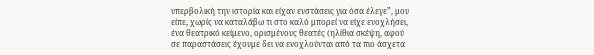υπερβολική την ιστορία και είχαν ενστάσεις για όσα έλεγε”, μου είπε, χωρίς να καταλάβω τι στο καλό μπορεί να είχε ενοχλήσει, ένα θεατρικό κείμενο, ορισμένους θεατές (ηλίθια σκέψη, αφού σε παραστάσεις έχουμε δει να ενοχλούνται από τα πιο άσχετα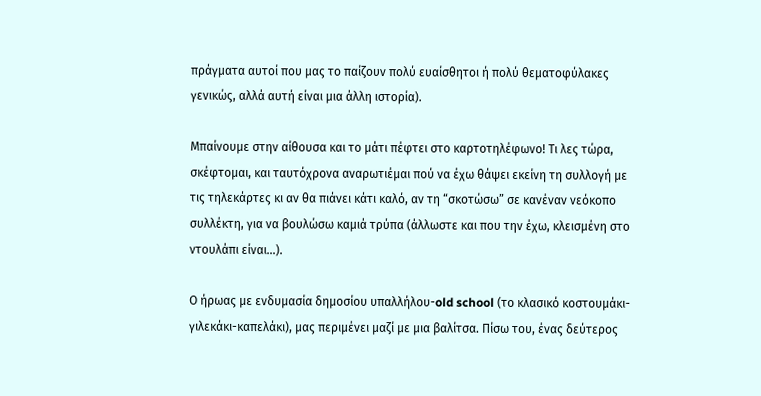πράγματα αυτοί που μας το παίζουν πολύ ευαίσθητοι ή πολύ θεματοφύλακες γενικώς, αλλά αυτή είναι μια άλλη ιστορία).

Μπαίνουμε στην αίθουσα και το μάτι πέφτει στο καρτοτηλέφωνο! Τι λες τώρα, σκέφτομαι, και ταυτόχρονα αναρωτιέμαι πού να έχω θάψει εκείνη τη συλλογή με τις τηλεκάρτες κι αν θα πιάνει κάτι καλό, αν τη “σκοτώσω” σε κανέναν νεόκοπο συλλέκτη, για να βουλώσω καμιά τρύπα (άλλωστε και που την έχω, κλεισμένη στο ντουλάπι είναι…).

Ο ήρωας με ενδυμασία δημοσίου υπαλλήλου-old school (το κλασικό κοστουμάκι-γιλεκάκι-καπελάκι), μας περιμένει μαζί με μια βαλίτσα. Πίσω του, ένας δεύτερος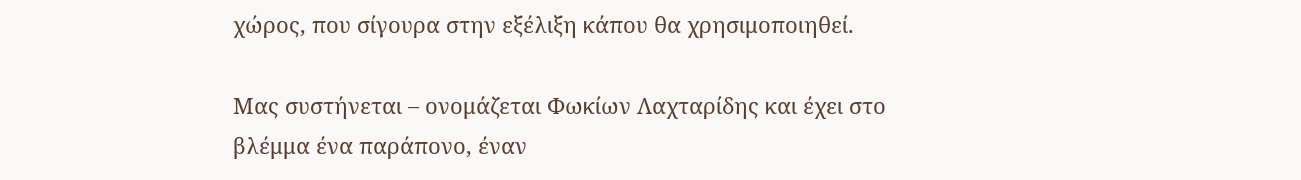χώρος, που σίγουρα στην εξέλιξη κάπου θα χρησιμοποιηθεί.

Μας συστήνεται – ονομάζεται Φωκίων Λαχταρίδης και έχει στο βλέμμα ένα παράπονο, έναν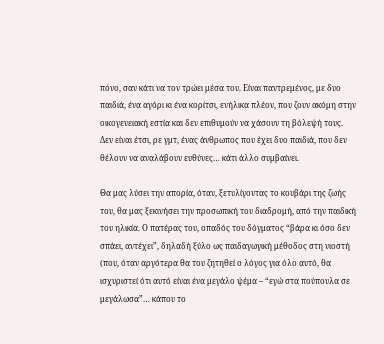πόνο, σαν κάτι να τον τρώει μέσα του. Είναι παντρεμένος, με δυο παιδιά, ένα αγόρι κι ένα κορίτσι, ενήλικα πλέον, που ζουν ακόμη στην οικογενειακή εστία και δεν επιθυμούν να χάσουν τη βόλεψή τους. Δεν είναι έτσι, ρε γμτ, ένας άνθρωπος που έχει δυο παιδιά, που δεν θέλουν να αναλάβουν ευθύνες… κάτι άλλο συμβαίνει.

Θα μας λύσει την απορία, όταν, ξετυλίγοντας το κουβάρι της ζωής του, θα μας ξεκινήσει την προσωπική του διαδρομή, από την παιδική του ηλικία. Ο πατέρας του, οπαδός του δόγματος “βάρα κι όσο δεν σπάει, αντέχει”, δηλαδή ξύλο ως παιδαγωγική μέθοδος στη νιοστή (που, όταν αργότερα θα του ζητηθεί ο λόγος για όλο αυτό, θα ισχυριστεί ότι αυτό είναι ένα μεγάλο ψέμα – “εγώ στα πούπουλα σε μεγάλωσα”… κάπου το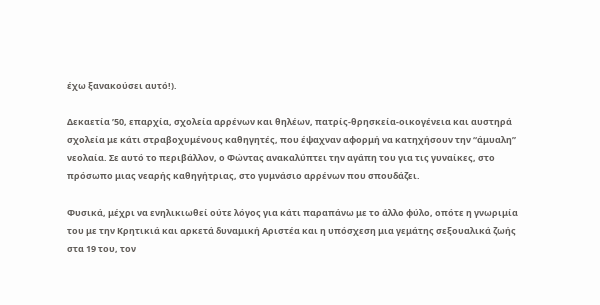έχω ξανακούσει αυτό!).

Δεκαετία ’50, επαρχία, σχολεία αρρένων και θηλέων, πατρίς-θρησκεία-οικογένεια και αυστηρά σχολεία με κάτι στραβοχυμένους καθηγητές, που έψαχναν αφορμή να κατηχήσουν την “άμυαλη” νεολαία. Σε αυτό το περιβάλλον, ο Φώντας ανακαλύπτει την αγάπη του για τις γυναίκες, στο πρόσωπο μιας νεαρής καθηγήτριας, στο γυμνάσιο αρρένων που σπουδάζει.

Φυσικά, μέχρι να ενηλικιωθεί ούτε λόγος για κάτι παραπάνω με το άλλο φύλο, οπότε η γνωριμία του με την Κρητικιά και αρκετά δυναμική Αριστέα και η υπόσχεση μια γεμάτης σεξουαλικά ζωής στα 19 του, τον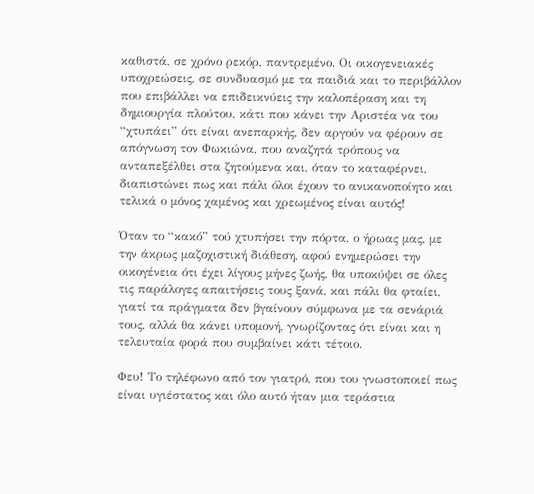καθιστά, σε χρόνο ρεκόρ, παντρεμένο. Οι οικογενειακές υποχρεώσεις, σε συνδυασμό με τα παιδιά και το περιβάλλον που επιβάλλει να επιδεικνύεις την καλοπέραση και τη δημιουργία πλούτου, κάτι που κάνει την Αριστέα να του “χτυπάει” ότι είναι ανεπαρκής, δεν αργούν να φέρουν σε απόγνωση τον Φωκιώνα, που αναζητά τρόπους να ανταπεξέλθει στα ζητούμενα και, όταν το καταφέρνει, διαπιστώνει πως και πάλι όλοι έχουν το ανικανοποίητο και τελικά ο μόνος χαμένος και χρεωμένος είναι αυτός!

Όταν το “κακό” τού χτυπήσει την πόρτα, ο ήρωας μας, με την άκρως μαζοχιστική διάθεση, αφού ενημερώσει την οικογένεια ότι έχει λίγους μήνες ζωής, θα υποκύψει σε όλες τις παράλογες απαιτήσεις τους ξανά, και πάλι θα φταίει, γιατί τα πράγματα δεν βγαίνουν σύμφωνα με τα σενάριά τους, αλλά θα κάνει υπομονή, γνωρίζοντας ότι είναι και η τελευταία φορά που συμβαίνει κάτι τέτοιο.

Φευ! Το τηλέφωνο από τον γιατρό, που του γνωστοποιεί πως είναι υγιέστατος και όλο αυτό ήταν μια τεράστια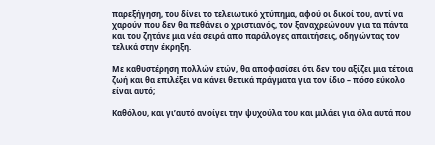παρεξήγηση, του δίνει το τελειωτικό χτύπημα, αφού οι δικοί του, αντί να χαρούν που δεν θα πεθάνει ο χριστιανός, τον ξαναχρεώνουν για τα πάντα και του ζητάνε μια νέα σειρά απο παράλογες απαιτήσεις, οδηγώντας τον τελικά στην έκρηξη.

Με καθυστέρηση πολλών ετών, θα αποφασίσει ότι δεν του αξίζει μια τέτοια ζωή και θα επιλέξει να κάνει θετικά πράγματα για τον ίδιο – πόσο εύκολο είναι αυτό;

Καθόλου, και γι’αυτό ανοίγει την ψυχούλα του και μιλάει για όλα αυτά που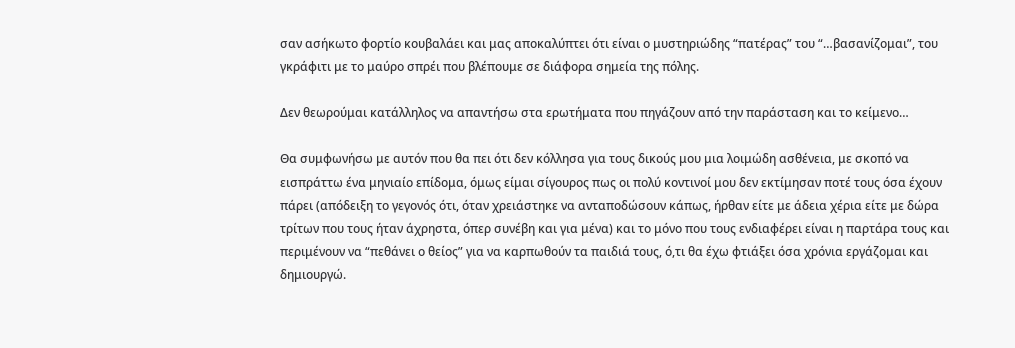σαν ασήκωτο φορτίο κουβαλάει και μας αποκαλύπτει ότι είναι ο μυστηριώδης “πατέρας” του “…βασανίζομαι”, του γκράφιτι με το μαύρο σπρέι που βλέπουμε σε διάφορα σημεία της πόλης.

Δεν θεωρούμαι κατάλληλος να απαντήσω στα ερωτήματα που πηγάζουν από την παράσταση και το κείμενο…

Θα συμφωνήσω με αυτόν που θα πει ότι δεν κόλλησα για τους δικούς μου μια λοιμώδη ασθένεια, με σκοπό να εισπράττω ένα μηνιαίο επίδομα, όμως είμαι σίγουρος πως οι πολύ κοντινοί μου δεν εκτίμησαν ποτέ τους όσα έχουν πάρει (απόδειξη το γεγονός ότι, όταν χρειάστηκε να ανταποδώσουν κάπως, ήρθαν είτε με άδεια χέρια είτε με δώρα τρίτων που τους ήταν άχρηστα, όπερ συνέβη και για μένα) και το μόνο που τους ενδιαφέρει είναι η παρτάρα τους και περιμένουν να “πεθάνει ο θείος” για να καρπωθούν τα παιδιά τους, ό,τι θα έχω φτιάξει όσα χρόνια εργάζομαι και δημιουργώ.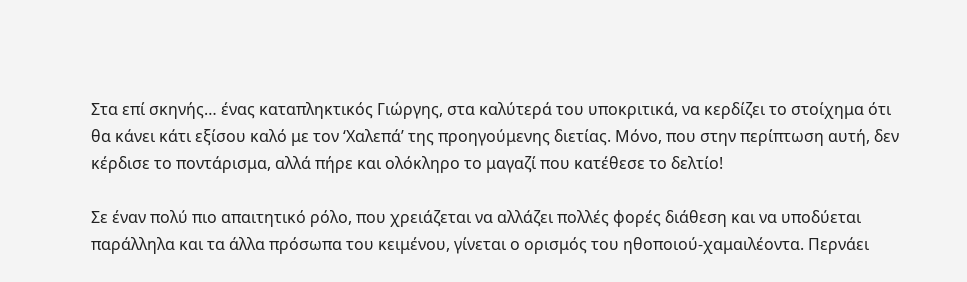Στα επί σκηνής… ένας καταπληκτικός Γιώργης, στα καλύτερά του υποκριτικά, να κερδίζει το στοίχημα ότι θα κάνει κάτι εξίσου καλό με τον ‘Χαλεπά’ της προηγούμενης διετίας. Μόνο, που στην περίπτωση αυτή, δεν κέρδισε το ποντάρισμα, αλλά πήρε και ολόκληρο το μαγαζί που κατέθεσε το δελτίο!

Σε έναν πολύ πιο απαιτητικό ρόλο, που χρειάζεται να αλλάζει πολλές φορές διάθεση και να υποδύεται παράλληλα και τα άλλα πρόσωπα του κειμένου, γίνεται ο ορισμός του ηθοποιού-χαμαιλέοντα. Περνάει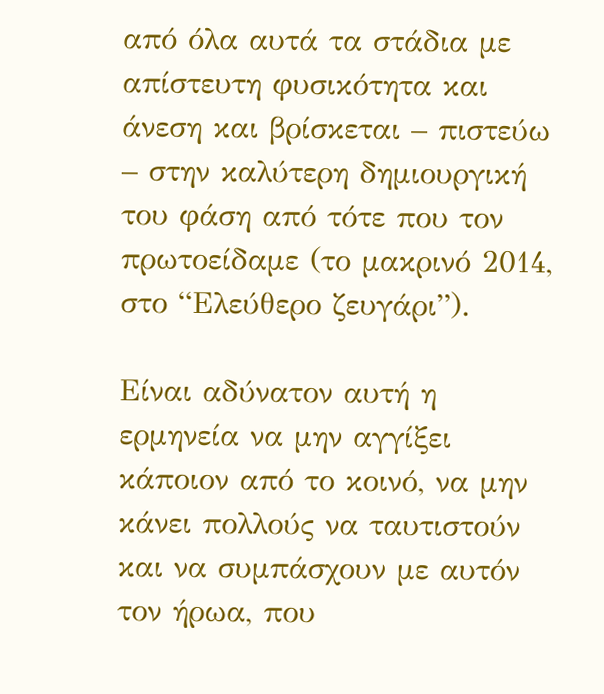από όλα αυτά τα στάδια με απίστευτη φυσικότητα και άνεση και βρίσκεται – πιστεύω – στην καλύτερη δημιουργική του φάση από τότε που τον πρωτοείδαμε (το μακρινό 2014, στο “Ελεύθερο ζευγάρι”).

Είναι αδύνατον αυτή η ερμηνεία να μην αγγίξει κάποιον από το κοινό, να μην κάνει πολλούς να ταυτιστούν και να συμπάσχουν με αυτόν τον ήρωα, που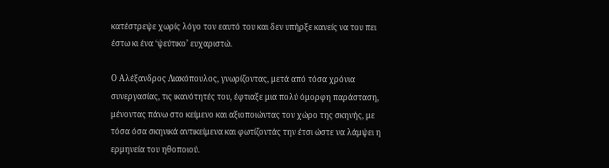κατέστρεψε χωρίς λόγο τον εαυτό του και δεν υπήρξε κανείς να του πει έστω κι ένα ‘ψεύτικο’ ευχαριστώ.

Ο Αλέξανδρος Λιακόπουλος, γνωρίζοντας, μετά από τόσα χρόνια συνεργασίας, τις ικανότητές του, έφτιαξε μια πολύ όμορφη παράσταση, μένοντας πάνω στο κείμενο και αξιοποιώντας τον χώρο της σκηνής, με τόσα όσα σκηνικά αντικείμενα και φωτίζοντάς την έτσι ώστε να λάμψει η ερμηνεία του ηθοποιού.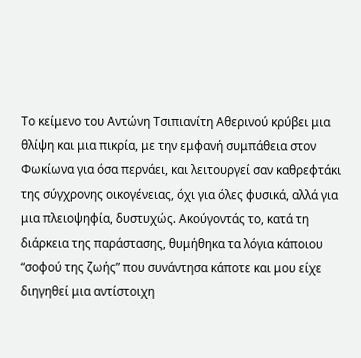Το κείμενο του Αντώνη Τσιπιανίτη Αθερινού κρύβει μια θλίψη και μια πικρία, με την εμφανή συμπάθεια στον Φωκίωνα για όσα περνάει, και λειτουργεί σαν καθρεφτάκι της σύγχρονης οικογένειας, όχι για όλες φυσικά, αλλά για μια πλειοψηφία, δυστυχώς. Ακούγοντάς το, κατά τη διάρκεια της παράστασης, θυμήθηκα τα λόγια κάποιου “σοφού της ζωής” που συνάντησα κάποτε και μου είχε διηγηθεί μια αντίστοιχη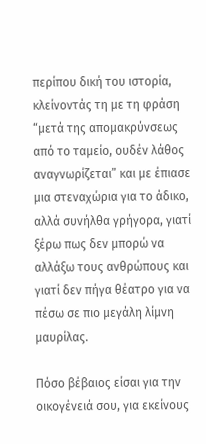περίπου δική του ιστορία, κλείνοντάς τη με τη φράση “μετά της απομακρύνσεως από το ταμείο, ουδέν λάθος αναγνωρίζεται” και με έπιασε μια στεναχώρια για το άδικο, αλλά συνήλθα γρήγορα, γιατί ξέρω πως δεν μπορώ να αλλάξω τους ανθρώπους και γιατί δεν πήγα θέατρο για να πέσω σε πιο μεγάλη λίμνη μαυρίλας.

Πόσο βέβαιος είσαι για την οικογένειά σου, για εκείνους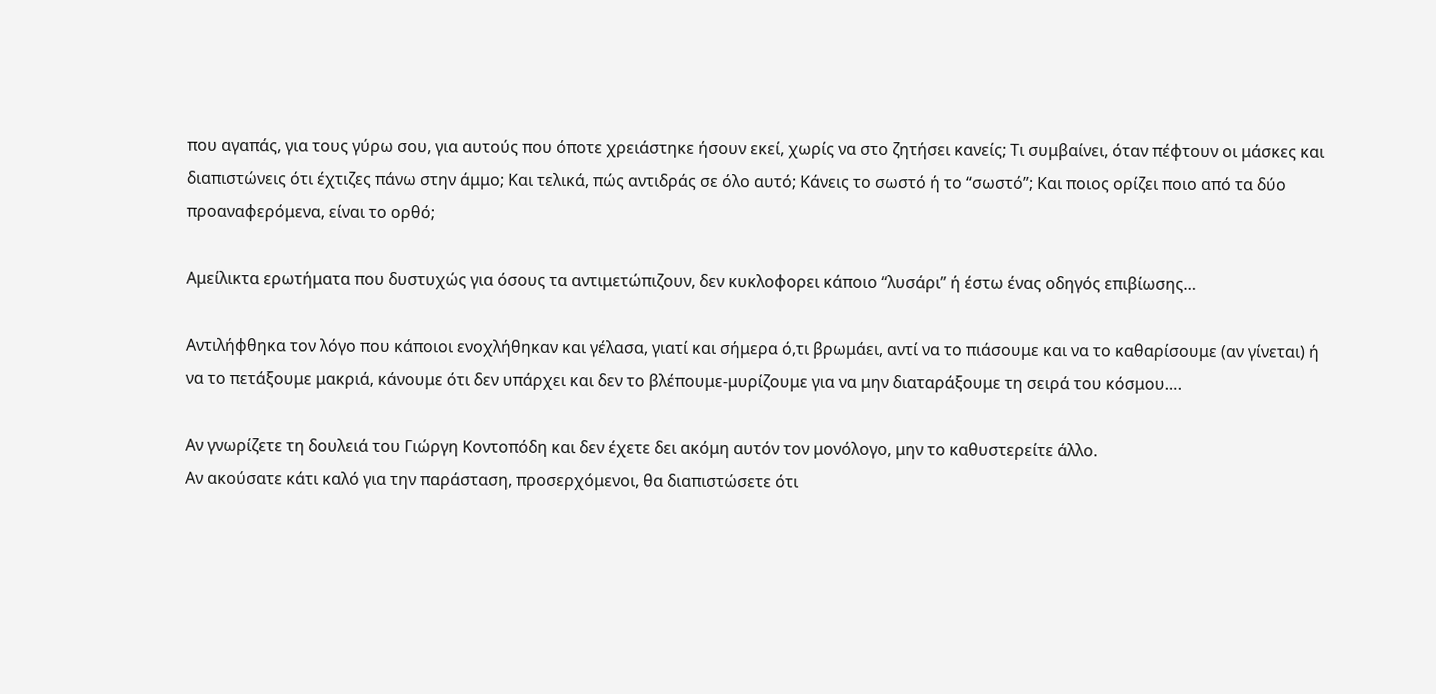που αγαπάς, για τους γύρω σου, για αυτούς που όποτε χρειάστηκε ήσουν εκεί, χωρίς να στο ζητήσει κανείς; Τι συμβαίνει, όταν πέφτουν οι μάσκες και διαπιστώνεις ότι έχτιζες πάνω στην άμμο; Και τελικά, πώς αντιδράς σε όλο αυτό; Κάνεις το σωστό ή το “σωστό”; Και ποιος ορίζει ποιο από τα δύο προαναφερόμενα, είναι το ορθό;

Αμείλικτα ερωτήματα που δυστυχώς για όσους τα αντιμετώπιζουν, δεν κυκλοφορει κάποιο “λυσάρι” ή έστω ένας οδηγός επιβίωσης…

Αντιλήφθηκα τον λόγο που κάποιοι ενοχλήθηκαν και γέλασα, γιατί και σήμερα ό,τι βρωμάει, αντί να το πιάσουμε και να το καθαρίσουμε (αν γίνεται) ή να το πετάξουμε μακριά, κάνουμε ότι δεν υπάρχει και δεν το βλέπουμε-μυρίζουμε για να μην διαταράξουμε τη σειρά του κόσμου….

Αν γνωρίζετε τη δουλειά του Γιώργη Κοντοπόδη και δεν έχετε δει ακόμη αυτόν τον μονόλογο, μην το καθυστερείτε άλλο.
Αν ακούσατε κάτι καλό για την παράσταση, προσερχόμενοι, θα διαπιστώσετε ότι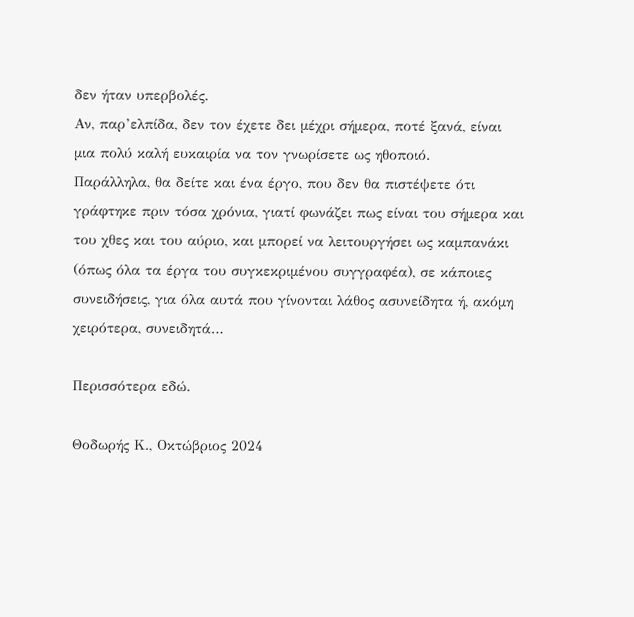δεν ήταν υπερβολές.
Αν, παρ’ελπίδα, δεν τον έχετε δει μέχρι σήμερα, ποτέ ξανά, είναι μια πολύ καλή ευκαιρία να τον γνωρίσετε ως ηθοποιό.
Παράλληλα, θα δείτε και ένα έργο, που δεν θα πιστέψετε ότι γράφτηκε πριν τόσα χρόνια, γιατί φωνάζει πως είναι του σήμερα και του χθες και του αύριο, και μπορεί να λειτουργήσει ως καμπανάκι (όπως όλα τα έργα του συγκεκριμένου συγγραφέα), σε κάποιες συνειδήσεις, για όλα αυτά που γίνονται λάθος ασυνείδητα ή, ακόμη χειρότερα, συνειδητά…

Περισσότερα εδώ.

Θοδωρής Κ., Οκτώβριος 2024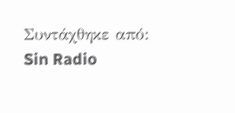Συντάχθηκε από: Sin Radio